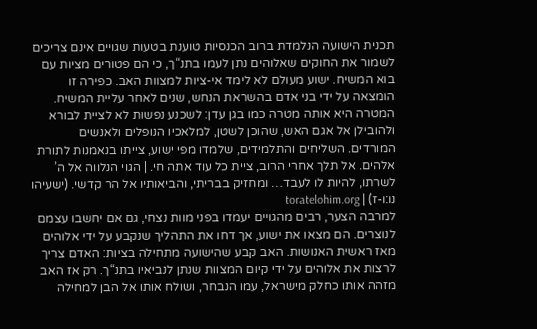תכנית הישועה הנלמדת ברוב הכנסיות טוענת בטעות שגויים אינם צריכים לשמור את החוקים שאלוהים נתן לעמו בתנ“ך, כי הם פטורים מציות עם בוא המשיח. ישוע מעולם לא לימד אי-ציות למצוות האב. כפירה זו הומצאה על ידי בני אדם בהשראת הנחש, שנים לאחר עליית המשיח. המטרה היא אותה מטרה כמו בגן עדן: לשכנע נפשות לא לציית לבורא ולהובילן אל אגם האש, שהוכן לשטן, למלאכיו הנופלים ולאנשים המורדים. השליחים והתלמידים, שלמדו מפי ישוע, צייתו בנאמנות לתורת אלהים. אל תלך אחרי הרוב, ציית כל עוד אתה חי. | הגוי הנלווה אל ה’ לשרתו, להיות לו לעבד… ומחזיק בבריתי, והביאותיו אל הר קדשי. (ישעיהו נו:ו-ז) | toratelohim.org
למרבה הצער, רבים מהגויים יעמדו בפני מוות נצחי, גם אם יחשבו עצמם לנוצרים. הם מצאו את ישוע, אך דחו את התהליך שנקבע על ידי אלוהים מאז ראשית האנושות. האב קבע שהישועה מתחילה בציות: האדם צריך לרצות את אלוהים על ידי קיום המצוות שנתן לנביאיו בתנ“ך. רק אז האב מזהה אותו כחלק מישראל, עמו הנבחר, ושולח אותו אל הבן למחילה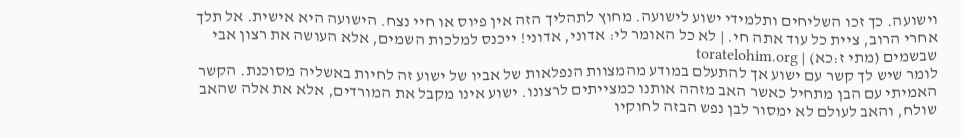וישועה. כך זכו השליחים ותלמידי ישוע לישועה. מחוץ לתהליך הזה אין פיוס או חיי נצח. הישועה היא אישית. אל תלך אחרי הרוב, ציית כל עוד אתה חי. | לא כל האומר לי: אדוני, אדוני! ייכנס למלכות השמים, אלא העושה את רצון אבי שבשמים (מתי ז:כא) | toratelohim.org
לומר שיש לך קשר עם ישוע אך להתעלם במודע מהמצוות הנפלאות של אביו של ישוע זה לחיות באשליה מסוכנת. הקשר האמיתי עם הבן מתחיל כאשר האב מזהה אותנו כמצייתים לרצונו. ישוע אינו מקבל את המורדים, אלא את אלה שהאב שולח, והאב לעולם לא ימסור לבן נפש הבזה לחוקיו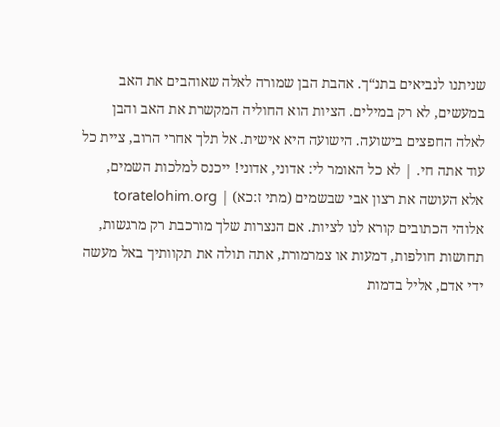שניתנו לנביאים בתנ“ך. אהבת הבן שמורה לאלה שאוהבים את האב במעשים, לא רק במילים. הציות הוא החוליה המקשרת את האב והבן לאלה החפצים בישועה. הישועה היא אישית. אל תלך אחרי הרוב, ציית כל עוד אתה חי. | לא כל האומר לי: אדוני, אדוני! ייכנס למלכות השמים, אלא העושה את רצון אבי שבשמים (מתי ז:כא) | toratelohim.org
אלוהי הכתובים קורא לנו לציות. אם הנצרות שלך מורכבת רק מרגשות, תחושות חולפות, דמעות או צמרמורת, אתה תולה את תקוותיך באל מעשה ידי אדם, אליל בדמות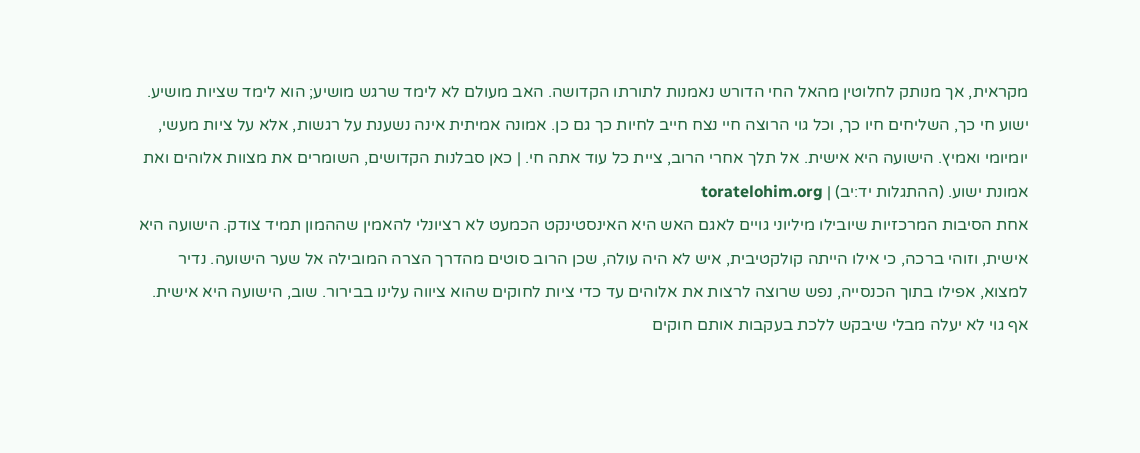מקראית, אך מנותק לחלוטין מהאל החי הדורש נאמנות לתורתו הקדושה. האב מעולם לא לימד שרגש מושיע; הוא לימד שציות מושיע. ישוע חי כך, השליחים חיו כך, וכל גוי הרוצה חיי נצח חייב לחיות כך גם כן. אמונה אמיתית אינה נשענת על רגשות, אלא על ציות מעשי, יומיומי ואמיץ. הישועה היא אישית. אל תלך אחרי הרוב, ציית כל עוד אתה חי. | כאן סבלנות הקדושים, השומרים את מצוות אלוהים ואת אמונת ישוע. (ההתגלות יד:יב) | toratelohim.org
אחת הסיבות המרכזיות שיובילו מיליוני גויים לאגם האש היא האינסטינקט הכמעט לא רציונלי להאמין שההמון תמיד צודק. הישועה היא אישית, וזוהי ברכה, כי אילו הייתה קולקטיבית, איש לא היה עולה, שכן הרוב סוטים מהדרך הצרה המובילה אל שער הישועה. נדיר למצוא, אפילו בתוך הכנסייה, נפש שרוצה לרצות את אלוהים עד כדי ציות לחוקים שהוא ציווה עלינו בבירור. שוב, הישועה היא אישית. אף גוי לא יעלה מבלי שיבקש ללכת בעקבות אותם חוקים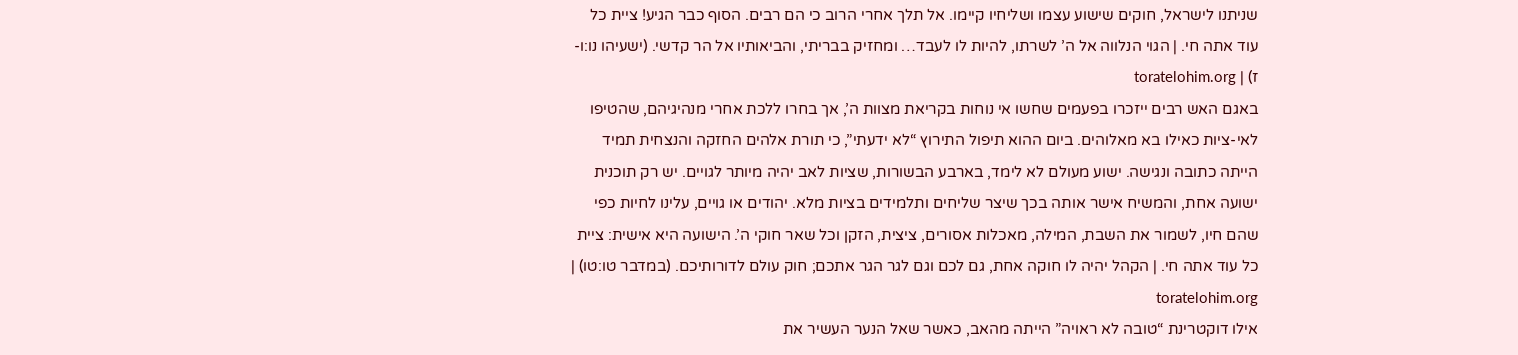שניתנו לישראל, חוקים שישוע עצמו ושליחיו קיימו. אל תלך אחרי הרוב כי הם רבים. הסוף כבר הגיע! ציית כל עוד אתה חי. | הגוי הנלווה אל ה’ לשרתו, להיות לו לעבד… ומחזיק בבריתי, והביאותיו אל הר קדשי. (ישעיהו נו:ו-ז) | toratelohim.org
באגם האש רבים ייזכרו בפעמים שחשו אי נוחות בקריאת מצוות ה’, אך בחרו ללכת אחרי מנהיגיהם, שהטיפו לאי-ציות כאילו בא מאלוהים. ביום ההוא תיפול התירוץ “לא ידעתי”, כי תורת אלהים החזקה והנצחית תמיד הייתה כתובה ונגישה. ישוע מעולם לא לימד, בארבע הבשורות, שציות לאב יהיה מיותר לגויים. יש רק תוכנית ישועה אחת, והמשיח אישר אותה בכך שיצר שליחים ותלמידים בציות מלא. יהודים או גויים, עלינו לחיות כפי שהם חיו, לשמור את השבת, המילה, מאכלות אסורים, ציצית, הזקן וכל שאר חוקי ה’. הישועה היא אישית: ציית כל עוד אתה חי. | הקהל יהיה לו חוקה אחת, גם לכם וגם לגר הגר אתכם; חוק עולם לדורותיכם. (במדבר טו:טו) | toratelohim.org
אילו דוקטרינת “טובה לא ראויה” הייתה מהאב, כאשר שאל הנער העשיר את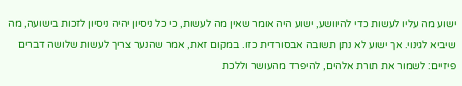ישוע מה עליו לעשות כדי להיוושע, ישוע היה אומר שאין מה לעשות, כי כל ניסיון יהיה ניסיון לזכות בישועה, מה שיביא לגינוי. אך ישוע לא נתן תשובה אבסורדית כזו. במקום זאת, אמר שהנער צריך לעשות שלושה דברים פיזיים: לשמור את תורת אלהים, להיפרד מהעושר וללכת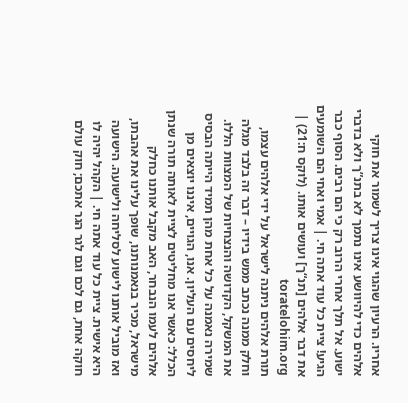אחריו. הרעיון שהגוי אינו צריך לשמור את חוקי אלהים כדי להיוושע אינו נתמך לא בתנ”ך ולא בדברי ישוע. אל תלך אחרי הרוב רק כי הם רבים. הסוף כבר הגיע! ציית כל עוד אתה חי. | אמי ואחי הם השומעים את דבר אלהים [תנ“ך] ועושים אותו. (לוקס ח:21) | toratelohim.org
תורת אלהים ניתנה לישראל על ידי אלהים עצמו, וחלק ממנה נכתב ממש בידיו – דבר זה בלבד מגלה את המשקל, הקדושה והנצחיות של המצוות הללו. שמירה נאמנה על כל אחת מהן תמיד הייתה הבסיס ליחסים עם העליון. אנו, הגויים, איננו יוצאים מן הכלל: כאשר אנו מחליטים לציית לאותה תורה שנתן אלהים לעמו הנבחר, האב מקבל אותנו כחלק מישראל, מכיר בנאמנותנו, שופך עלינו את אהבתו, ואז מוביל אותנו לישוע לסליחה ולישועה. הישועה היא אישית. ציית כל עוד אתה חי. | הקהל יהיה לו חוקה אחת, גם לכם וגם לגר הגר אתכם; חוק עולם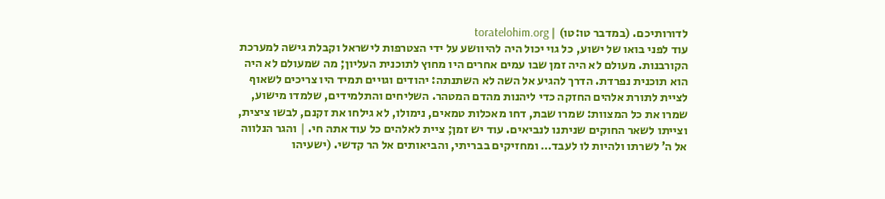לדורותיכם. (במדבר טו:טו) | toratelohim.org
עוד לפני בואו של ישוע, כל גוי יכול היה להיוושע על ידי הצטרפות לישראל וקבלת גישה למערכת הקורבנות. מעולם לא היה זמן שבו עמים אחרים היו מחוץ לתוכנית העליון; מה שמעולם לא היה הוא תוכנית נפרדת. הדרך להגיע אל השה לא השתנתה: יהודים וגויים תמיד היו צריכים לשאוף לציית לתורת אלהים החזקה כדי ליהנות מהדם המטהר. השליחים והתלמידים, שלמדו מישוע, שמרו את כל המצוות: שמרו שבת, דחו מאכלות טמאים, נימולו, לא גילחו את זקנם, לבשו ציצית, וצייתו לשאר החוקים שניתנו לנביאים. עוד יש זמן; ציית לאלהים כל עוד אתה חי. | והגר הנלווה אל ה’ לשרתו ולהיות לו לעבד… ומחזיקים בבריתי, והביאותים אל הר קדשי. (ישעיהו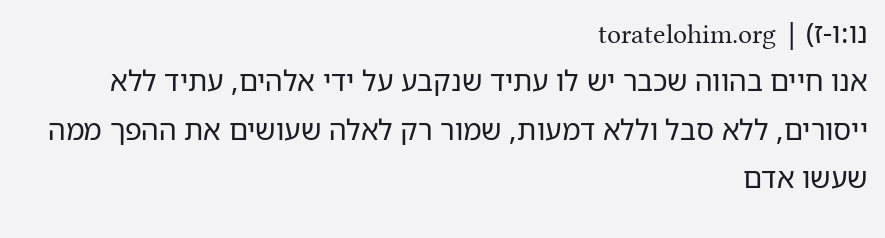נו:ו-ז) | toratelohim.org
אנו חיים בהווה שכבר יש לו עתיד שנקבע על ידי אלהים, עתיד ללא ייסורים, ללא סבל וללא דמעות, שמור רק לאלה שעושים את ההפך ממה שעשו אדם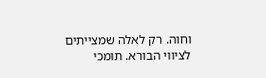וחוה. רק לאלה שמצייתים לציווי הבורא. תומכי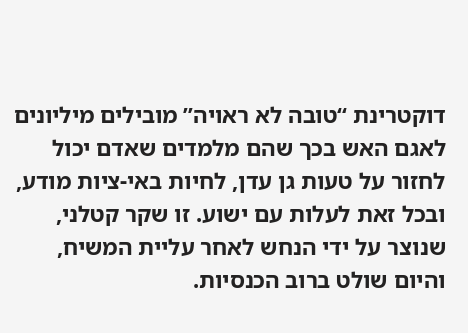דוקטרינת “טובה לא ראויה” מובילים מיליונים לאגם האש בכך שהם מלמדים שאדם יכול לחזור על טעות גן עדן, לחיות באי-ציות מודע, ובכל זאת לעלות עם ישוע. זו שקר קטלני, שנוצר על ידי הנחש לאחר עליית המשיח, והיום שולט ברוב הכנסיות.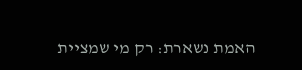האמת נשארת: רק מי שמציית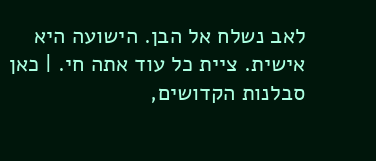לאב נשלח אל הבן. הישועה היא אישית. ציית כל עוד אתה חי. | כאן סבלנות הקדושים,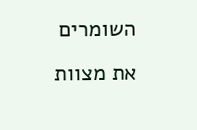השומרים את מצוות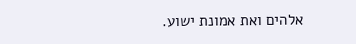אלהים ואת אמונת ישוע.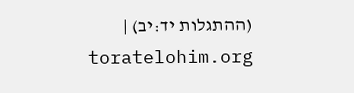(ההתגלות יד:יב) | toratelohim.org